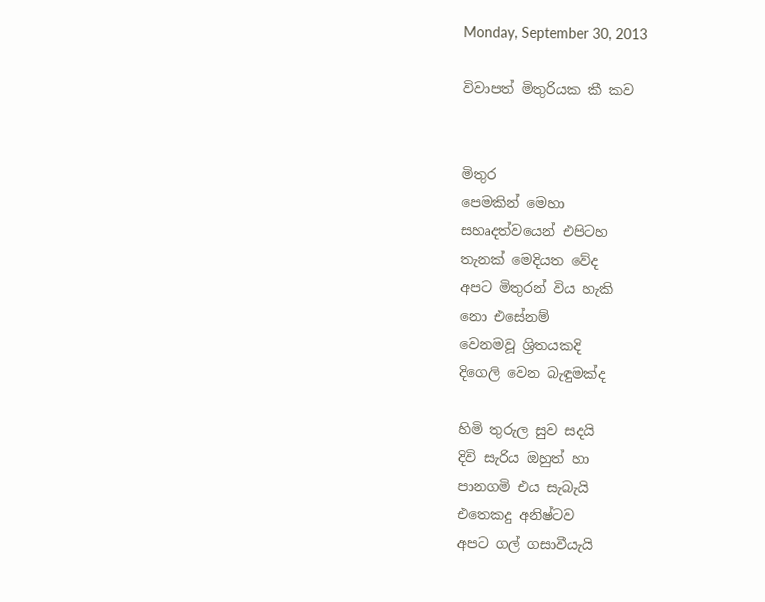Monday, September 30, 2013

විවාපත් මිතුරියක කී කව


මිතුර
පෙමකින් මෙහා
සහෘදත්වයෙන් එපිටහ
තැනක් මෙදියත වේද
අපට මිතුරන් විය හැකි
නො එසේනම්
වෙනමවූ ශ්‍රිතයකදි
දිගෙලි වෙන බැඳුමක්ද

හිමි තුරුල සුව සදයි
දිවි සැරිය ඔහුත් හා
පානගමි එය සැබැයි
එතෙකදු අනිෂ්ටව
අපට ගල් ගසාවීයැයි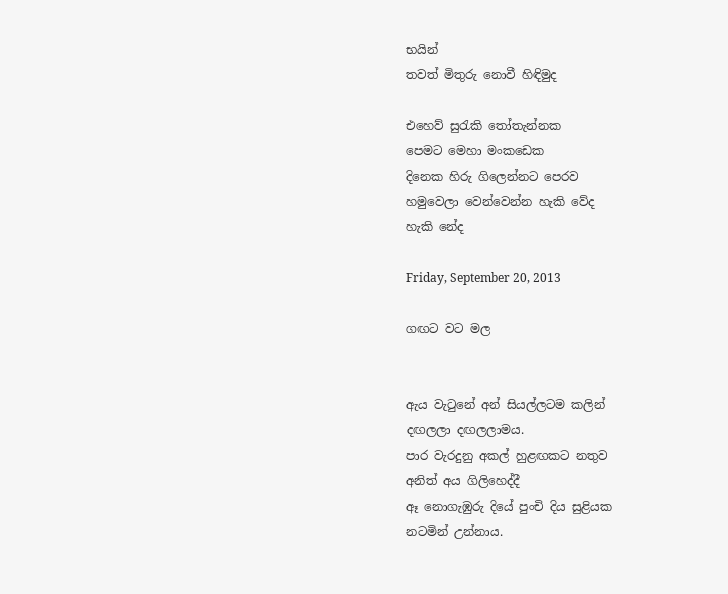භයින්
තවත් මිතුරු නොවී හිඳිමුද

එහෙව් සුරැකි තෝතැන්නක
පෙමට මෙහා මංකඩෙක
දිනෙක හිරු ගිලෙන්නට පෙරව
හමුවෙලා වෙන්වෙන්න හැකි වේද
හැකි නේද

Friday, September 20, 2013

ගඟට වට මල


ඇය වැටුනේ අන් සියල්ලටම කලින්
දඟලලා දඟලලාමය.
පාර වැරදුනු අකල් හුළඟකට නතුව
අනිත් අය ගිලිහෙද්දී
ඈ නොගැඹුරු දියේ පුංචි දිය සුළියක
නටමින් උන්නාය.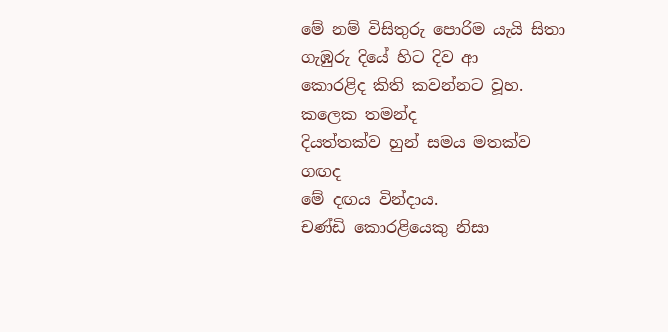මේ නම් විසිතුරු පොරිම යැයි සිතා
ගැඹුරු දියේ හිට දිව ආ
කොරළිද කිති කවන්නට වූහ.
කලෙක තමන්ද
දියත්තක්ව හුන් සමය මතක්ව
ගඟද
මේ දඟය වින්දාය.
චණ්ඩි කොරළියෙකු නිසා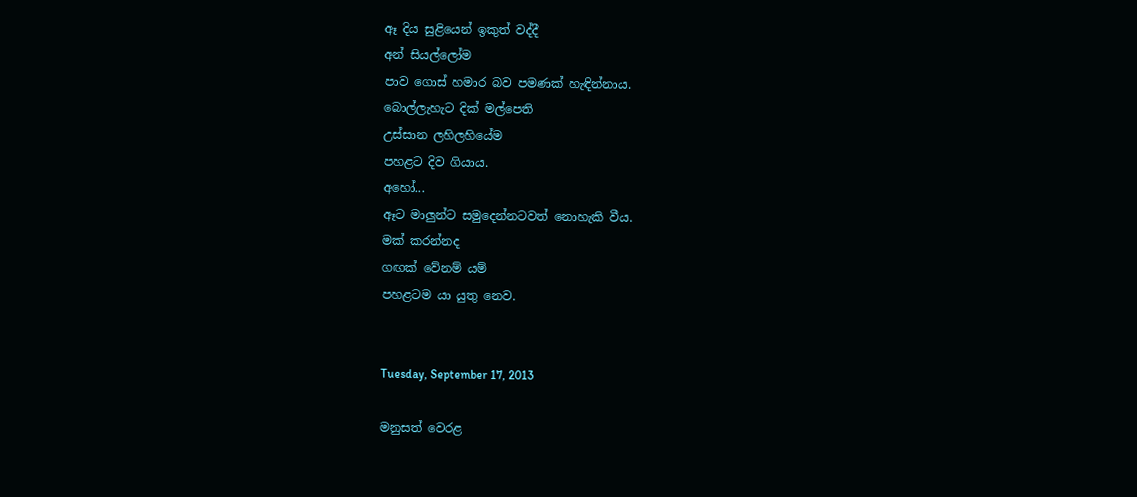ඈ දිය සුළියෙන් ඉකුත් වද්දී
අන් සියල්ලෝම
පාව ගොස් හමාර බව පමණක් හැඳින්නාය.
බොල්ලැහැට දික් මල්පෙති
උස්සාන ලහිලහියේම
පහළට දිව ගියාය.
අහෝ...
ඈට මාලුන්ට සමුදෙන්නටවත් නොහැකි වීය.
මක් කරන්නද
ගඟක් වේනම් යම්
පහළටම යා යුතු නෙව.


Tuesday, September 17, 2013

මනුසත් වෙරළ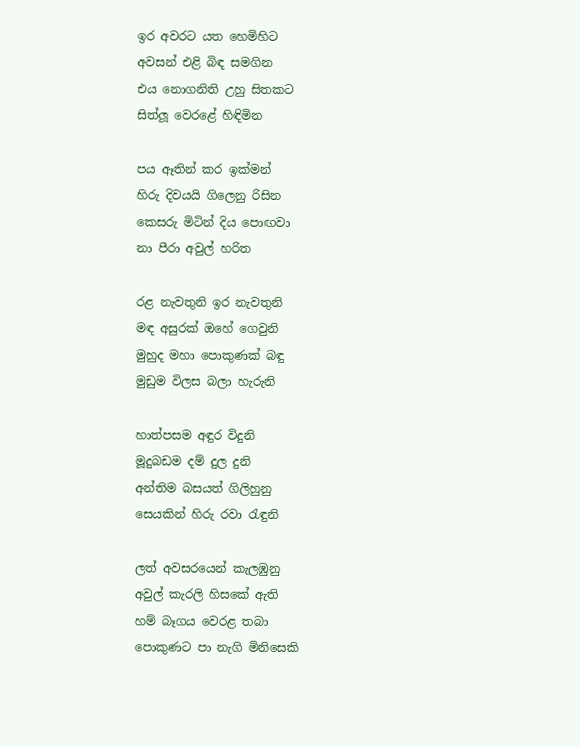ඉර අවරට යත හෙමිහිට
අවසන් එළි බිඳ සමගින
එය නොගනිති උහු සිතකට
සිත්ලූ වෙරළේ හිඳිමින

පය ඈතින් කර ඉක්මන්
හිරු දිවයයි ගිලෙනු රිසින
කෙසරු මිටින් දිය පොඟවා
නා පීරා අවුල් හරිත

රළ නැවතුනි ඉර නැවතුනි
මඳ අසුරක් ඔහේ ගෙවුනි
මුහුද මහා පොකුණක් බඳු
මුඩුම විලස බලා හැරුනි

හාත්පසම අඳුර විදුනි
මූදුබඩම දම් දුල දුනි
අන්තිම බසයත් ගිලිහුනු
සෙයකින් හිරු රවා රැඳුනි

ලත් අවසරයෙන් කැලඹුනු
අවුල් කැරලි හිසකේ ඇති
හම් බෑගය වෙරළ තබා
පොකුණට පා නැගි මිනිසෙකි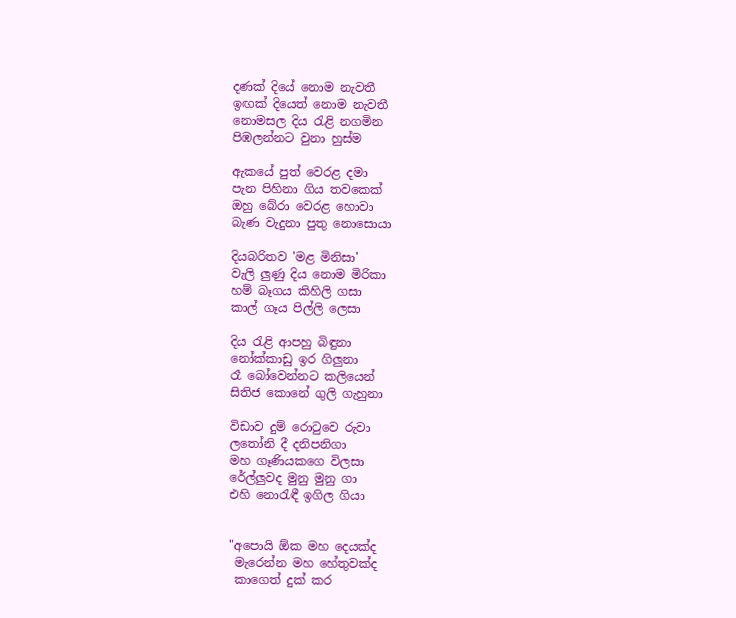දණක් දියේ නොම නැවතී
ඉඟක් දියෙත් නොම නැවතී
නොමසල දිය රැළි නගමින
පිඹලන්නට වුනා හුස්ම

ඇකයේ පුත් වෙරළ දමා
පැන පිහිනා ගිය තවකෙක්
ඔහු බේරා වෙරළ හොවා
බැණ වැදුනා පුතු නොසොයා

දියබරිතව 'මළ මිනිසා'
වැලි ලුණු දිය නොම මිරිකා
හම් බෑගය කිහිලි ගසා
කාල් ගෑය පිල්ලි ලෙසා

දිය රැළි ආපහු බිඳුනා
නෝක්කාඩු ඉර ගිලුනා
රෑ බෝවෙන්නට කලියෙන්
සිතිජ කොනේ ගුලි ගැහුනා

විඩාව දුම් රොටුවෙ රුවා
ලතෝනි දී දනිපනිගා
මහ ගෑණියකගෙ විලසා
රේල්ලුවද මුනු මුනු ගා
එහි නොරැඳී ඉගිල ගියා


"අපොයි ඕක මහ දෙයක්ද
 මැරෙන්න මහ හේතුවක්ද
 කාගෙත් දුක් කර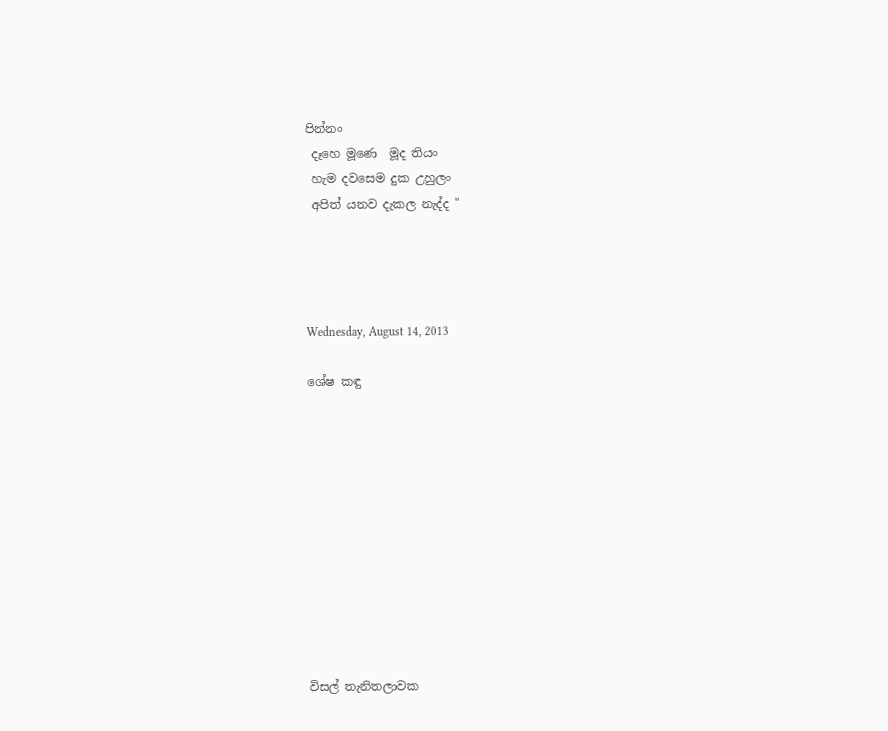පින්නං
 දෑහෙ මූණෙ  මූද තියං
 හැම දවසෙම දුක උහුලං
 අපිත් යනව දැකල නැද්ද "




Wednesday, August 14, 2013

ශේෂ කඳු











විසල් තැනිතලාවක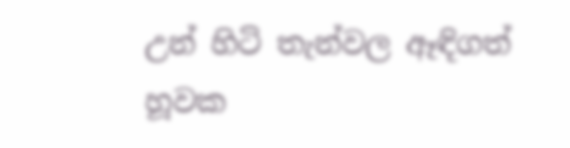උන් හිටි තැන්වල ඈඳිගත්
හූවක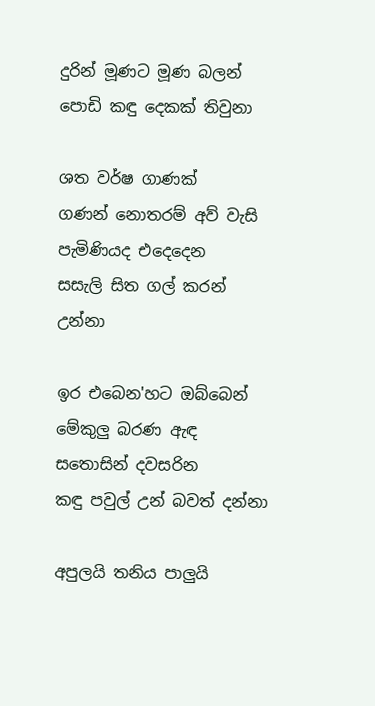දුරින් මූණට මූණ බලන්
පොඩි කඳු දෙකක් තිවුනා

ශත වර්ෂ ගාණක්
ගණන් නොතරම් අව් වැසි
පැමිණියද එදෙදෙන
සසැලි සිත ගල් කරන් උන්නා

ඉර එබෙන'හට ඔබ්බෙන්
මේකුලු බරණ ඇඳ
සතොසින් දවසරින
කඳු පවුල් උන් බවත් දන්නා

අපුලයි තනිය පාලුයි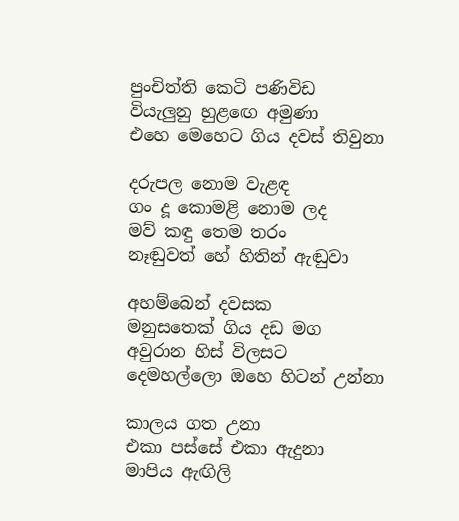පුංචිත්ති කෙටි පණිවිඩ
වියැලුනු හුළඟෙ අමුණා
එහෙ මෙහෙට ගිය දවස් තිවුනා

දරුපල නොම වැළඳ
ගං දූ කොමළි නොම ලද
මව් කඳු තෙම තරං
නෑඬුවත් හේ හිතින් ඇඬුවා

අහම්බෙන් දවසක
මනුසතෙක් ගිය දඩ මග
අවුරාන හිස් විලසට
දෙමහල්ලො ඔහෙ හිටන් උන්නා

කාලය ගත උනා
එකා පස්සේ එකා ඇදුනා
මාපිය ඇඟිලි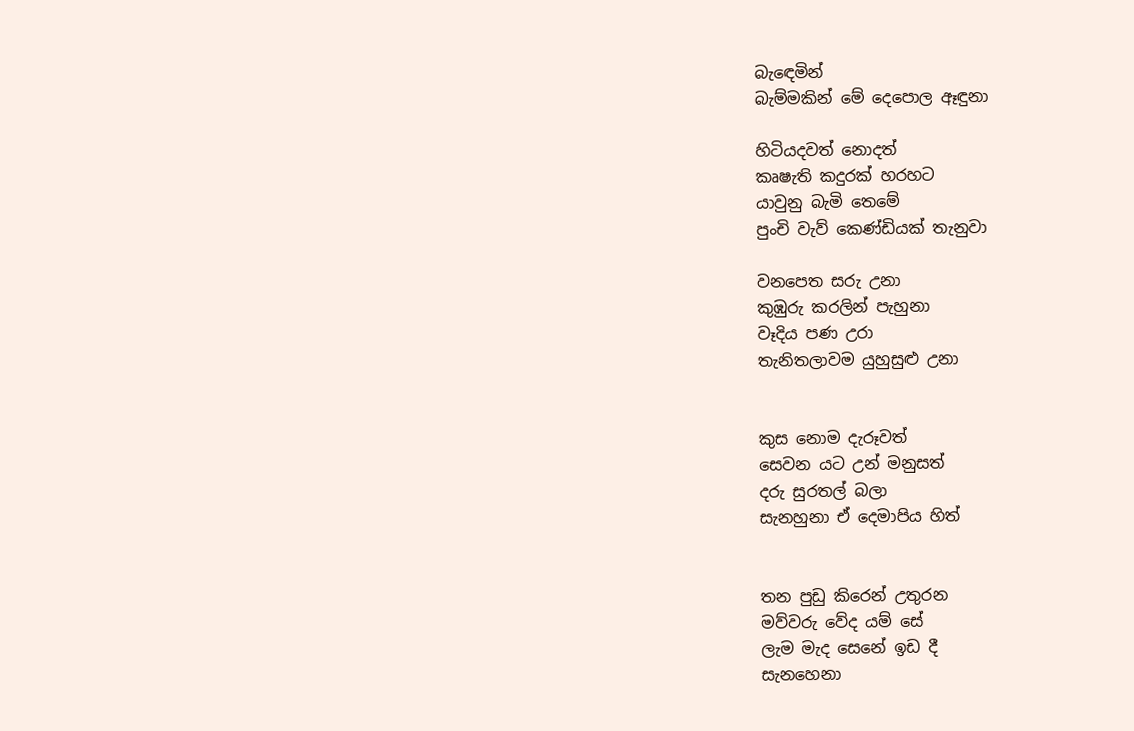බැඳෙමින්
බැම්මකින් මේ දෙපොල ඈඳුනා

හිටියදවත් නොදත්
කෘෂැති කදුරක් හරහට
යාවුනු බැමි තෙමේ
පුංචි වැව් කෙණ්ඩියක් තැනුවා

වනපෙත සරු උනා
කුඹුරු කරලින් පැහුනා
වෑදිය පණ උරා
තැනිතලාවම යුහුසුළු උනා


කුස නොම දැරූවත්
සෙවන යට උන් මනුසත්
දරු සුරතල් බලා
සැනහුනා ඒ දෙමාපිය හිත්


තන පුඩු කිරෙන් උතුරන
මව්වරු වේද යම් සේ
ලැම මැද සෙනේ ඉඩ දී
සැනහෙනා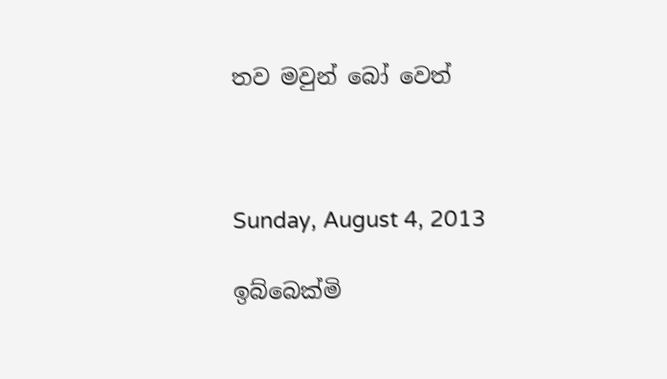තව මවුන් බෝ වෙත්



Sunday, August 4, 2013

ඉබ්බෙක්මි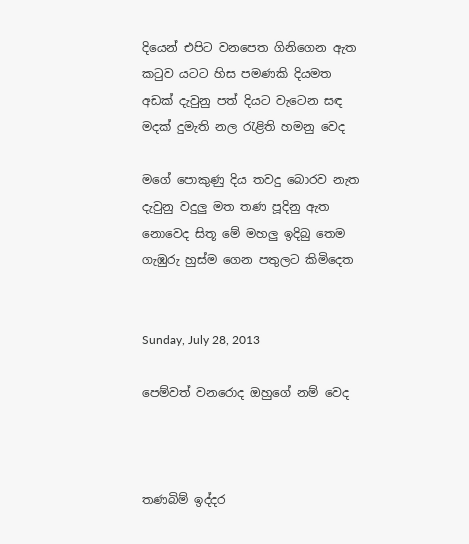දියෙන් එපිට වනපෙත ගිනිගෙන ඇත
කටුව යටට හිස පමණකි දියමත
අඩක් දැවුනු පත් දියට වැටෙන සඳ
මදක් දුමැති නල රැළිති හමනු වෙද

මගේ පොකුණු දිය තවදු බොරව නැත
දැවුනු වදුලු මත තණ පූදිනු ඇත
නොවෙද සිතූ මේ මහලු ඉදිබු තෙම
ගැඹුරු හුස්ම ගෙන පතුලට කිමිදෙත


Sunday, July 28, 2013

පෙම්වත් වනරොද ඔහුගේ නම් වෙද



තණබිම් ඉද්දර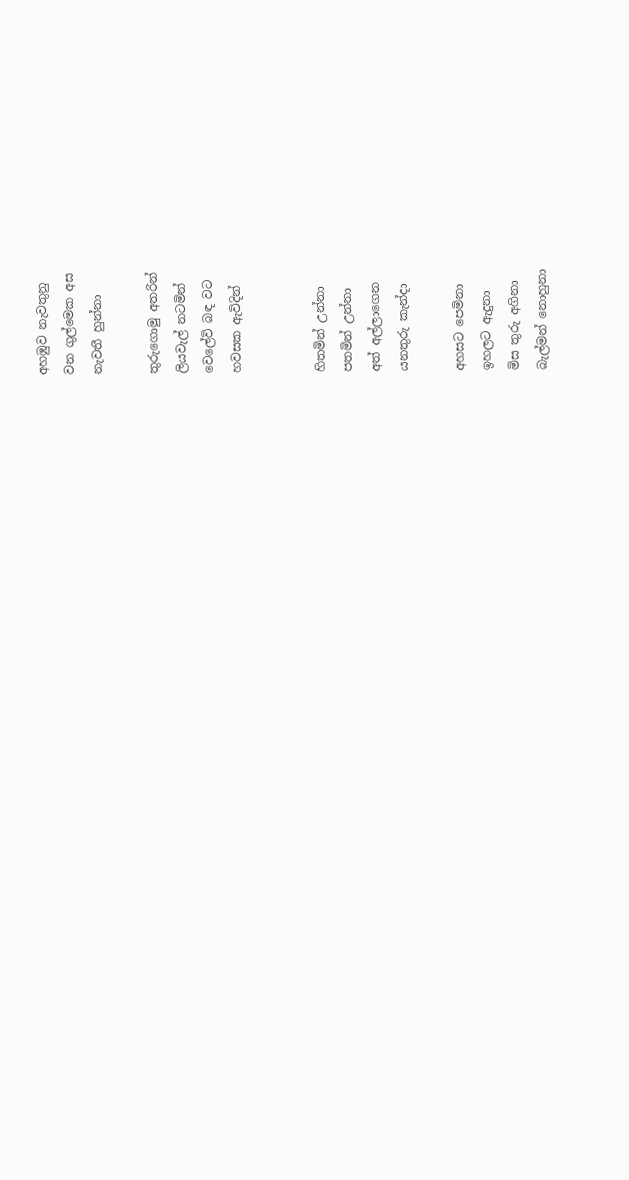අහඹුව නැවතුනු
වන ගුල්මෙක අස
නැවතී හුන්නා

තුරුගොමු අතරින්
ලියවැල් නටමින්
වෙලේවි බඳ වට
හවසක ඇවිදින්


හිතමින් උන්නා
පතමින් උන්නා
අත් අල්ලාගෙන
යනතුරු කැන්දා

අහසට පෙමිනා
ඉහලට ඇදුනා
මිස තුරු අගිනා
බැල්මන් නොහුනා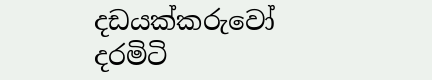දඩයක්කරුවෝ
දරමිටි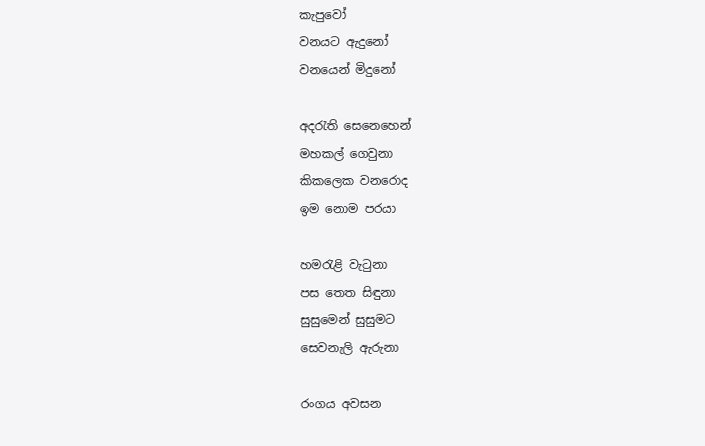කැපුවෝ
වනයට ඇදුනෝ
වනයෙන් මිදුනෝ

අදරැති සෙනෙහෙන්
මහකල් ගෙවුනා
කිකලෙක වනරොද
ඉම නොම පරයා

හමරැළි වැටුනා
පස තෙත සිඳුනා
සුසුමෙන් සුසුමට
සෙවනැලි ඇරුනා

රංගය අවසන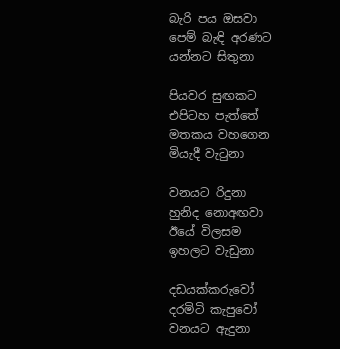බැරි පය ඔසවා
පෙම් බැඳි අරණට
යන්නට සිතුනා

පියවර සුඟකට
එපිටහ පැත්තේ
මතකය වහගෙන
මියැදී වැටුනා

වනයට රිදුනා
හුනිද නොඅඟවා
ඊයේ විලසම
ඉහලට වැඩුනා

දඩයක්කරුවෝ
දරමිටි කැපුවෝ
වනයට ඇදුනා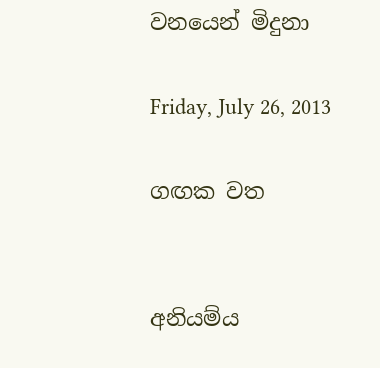වනයෙන් මිදුනා

Friday, July 26, 2013

ගඟක වත


අනියම්ය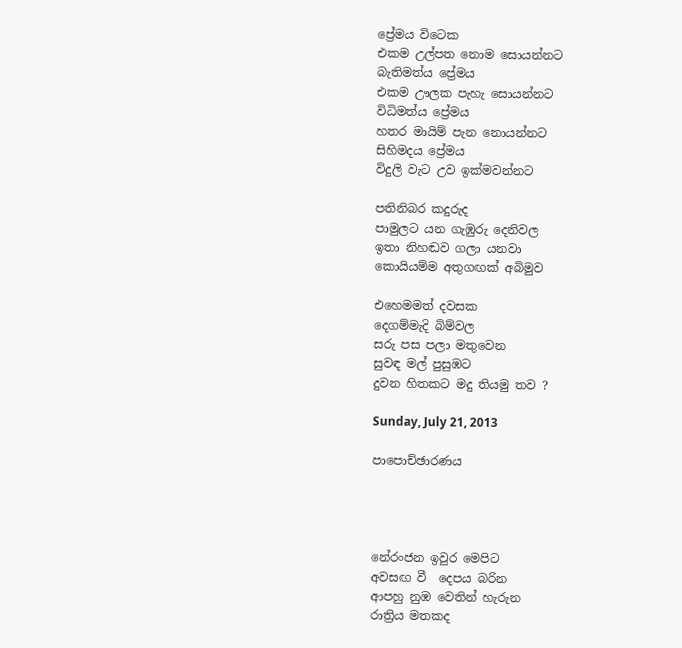ප්‍රේමය විටෙක
එකම උල්පත නොම සොයන්නට
බැතිමත්ය ප්‍රේමය
එකම ඌලක පැහැ සොයන්නට
විධිමත්ය ප්‍රේමය
හතර මායිම් පැන නොයන්නට
සිහිමදය ප්‍රේමය
විදුලි වැට උව ඉක්මවන්නට

පතිනිබර කදුරුද
පාමුලට යන ගැඹුරු දෙනිවල
ඉතා නිහඬව ගලා යනවා
කොයියම්ම අතුගඟක් අබිමුව

එහෙමමත් දවසක
දෙගම්මැදි බිම්වල
සරු පස පලා මතුවෙන
සුවඳ මල් පුසුඹට
දුවන හිතකට මදු තියමු තව ?

Sunday, July 21, 2013

පාපොච්ඡාරණය




නේරංජන ඉවුර මෙපිට
අවසඟ වී  දෙපය බරින
ආපහු නුඹ වෙතින් හැරුන
රාත්‍රිය මතකද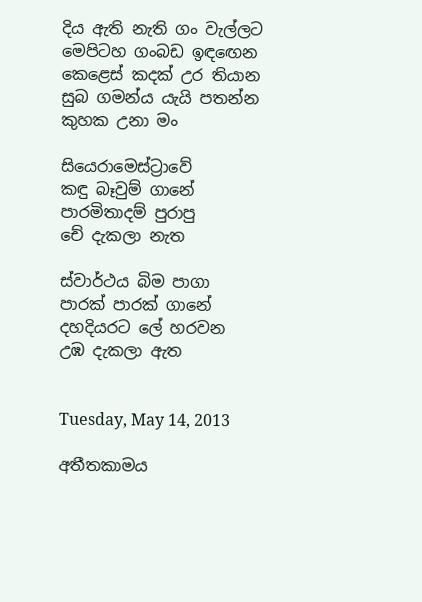දිය ඇති නැති ගං වැල්ලට
මෙපිටහ ගංබඩ ඉඳඟෙන
කෙළෙස් කදක් උර තියාන
සුබ ගමන්ය යැයි පතන්න
කුහක උනා මං

සියෙරාමෙස්ට්‍රාවේ
කඳු බෑවුම් ගානේ
පාරමිතාදම් පුරාපු
චේ දැකලා නැත

ස්වාර්ථය බිම පාගා
පාරක් පාරක් ගානේ
දහදියරට ලේ හරවන
උඹ දැකලා ඇත


Tuesday, May 14, 2013

අතීතකාමය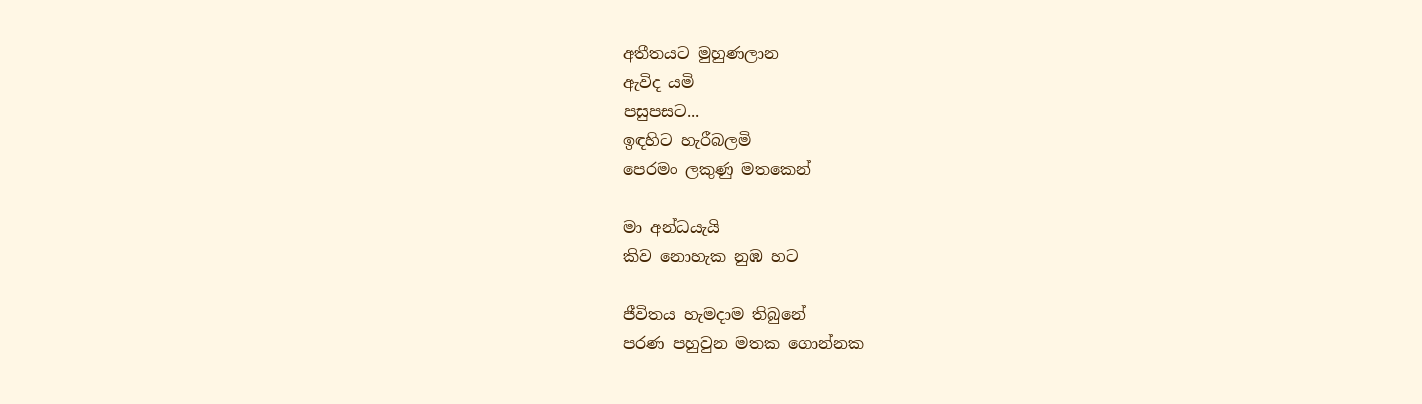අතීතයට මුහුණලාන
ඇවිද යමි
පසුපසට...
ඉඳහිට හැරීබලමි
පෙරමං ලකුණු මතකෙන්

මා අන්ධයැයි
කිව නොහැක නුඹ හට

ජීවිතය හැමදාම තිබුනේ
පරණ පහුවුන මතක ගොන්නක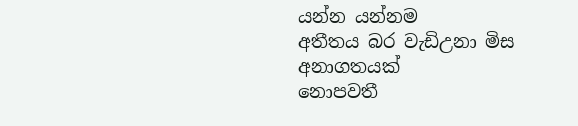යන්න යන්නම
අතීතය බර වැඩිඋනා මිස
අනාගතයක්
නොපවතී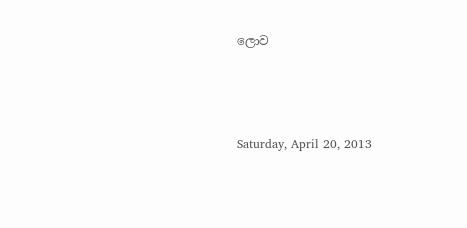ලොව



Saturday, April 20, 2013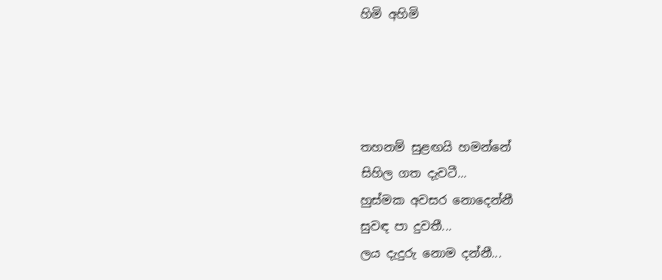හිමි අහිමි




තහනම් සුළඟයි හමන්නේ
සිහිල ගත දැවටී...
හුස්මක අවසර නොදෙන්නී
සුවඳ පා දුවතී...
ලය දැදුරු නොම දන්නී...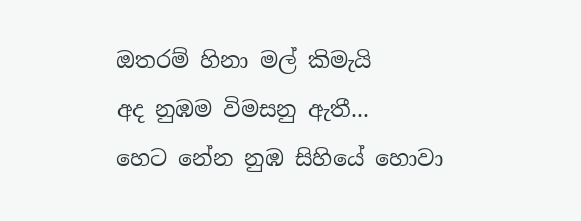ඔතරම් හිනා මල් කිමැයි
අද නුඹම විමසනු ඇතී...
හෙට නේන නුඹ සිහියේ හොවා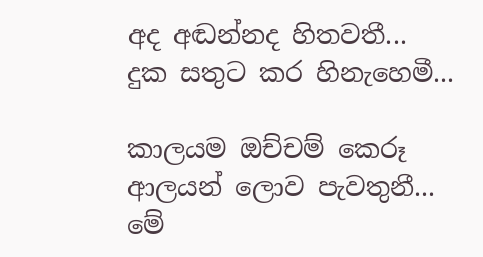අද අඬන්නද හිතවතී...
දුක සතුට කර හිනැහෙමී...

කාලයම ඔච්චම් කෙරූ
ආලයන් ලොව පැවතුනී...
මේ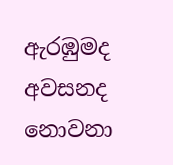ඇරඹුමද අවසනද නොවනා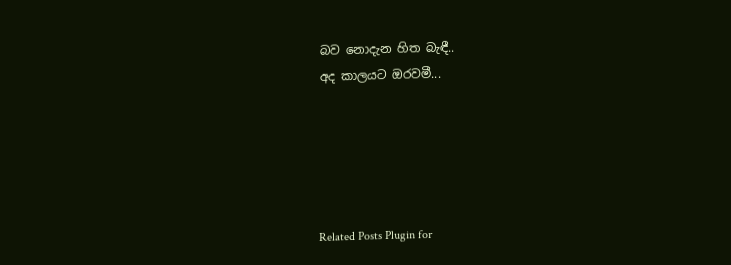බව නොදැන හිත බැඳී..
අද කාලයට ඔරවමී...





Related Posts Plugin for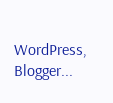WordPress, Blogger...